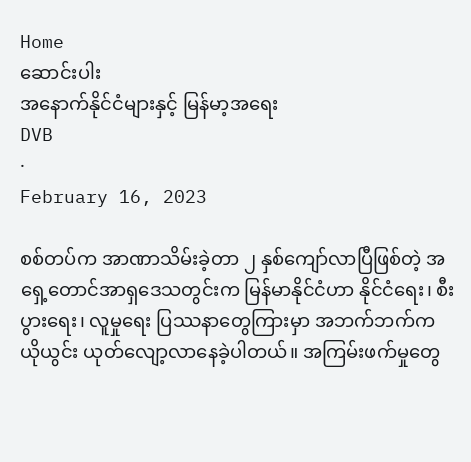Home
ဆောင်းပါး
အနောက်နိုင်ငံများနှင့် မြန်မာ့အရေး
DVB
·
February 16, 2023

စစ်တပ်က အာဏာသိမ်းခဲ့တာ ၂ နှစ်ကျော်လာပြီဖြစ်တဲ့ အရှေ့တောင်အာရှဒေသတွင်းက မြန်မာနိုင်ငံဟာ နိုင်ငံရေး၊ စီးပွားရေး၊ လူမှုရေး ပြဿနာတွေကြားမှာ အဘက်ဘက်က ယိုယွင်း ယုတ်လျော့လာနေခဲ့ပါတယ်။ အကြမ်းဖက်မှုတွေ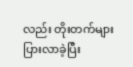လည်း တိုးတက်များပြားလာခဲ့ပြီး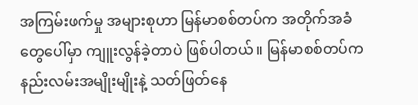အကြမ်းဖက်မှု အများစုဟာ မြန်မာစစ်တပ်က အတိုက်အခံတွေပေါ်မှာ ကျူးလွန်ခဲ့တာပဲ ဖြစ်ပါတယ်။ မြန်မာစစ်တပ်က နည်းလမ်းအမျိုးမျိုးနဲ့ သတ်ဖြတ်နေ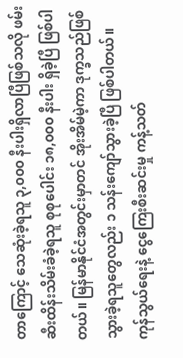တာကြောင့် သေဆုံးခဲ့ရသူ ၃,၀၀၀ နီးပါးရှိလာပြီဖြစ်သလို ဖမ်းဆီးထိန်းသိမ်းခံခဲ့ရသူ စုစုပေါင်း ၁၈,၀၀၀ နီးပါး ရှိခဲ့ပြီ ဖြစ်ပါတယ်။ မြန်မာနိုင်ငံအတွင်းမှာတင် အိုးအိမ်မဲ့ကာ ဒုက္ခသည်ဖြစ်သွားခဲ့ရသူတွေလည်း ၁ သန်းကျော်သွားခဲ့ပြီ ဖြစ်ပါတယ်။ ကုန်သွယ်ရေးနဲ့ ငွေကြေးစီးဆင်းမှု ကန့်သတ်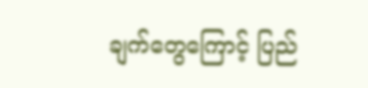ချက်တွေကြောင့် ပြည်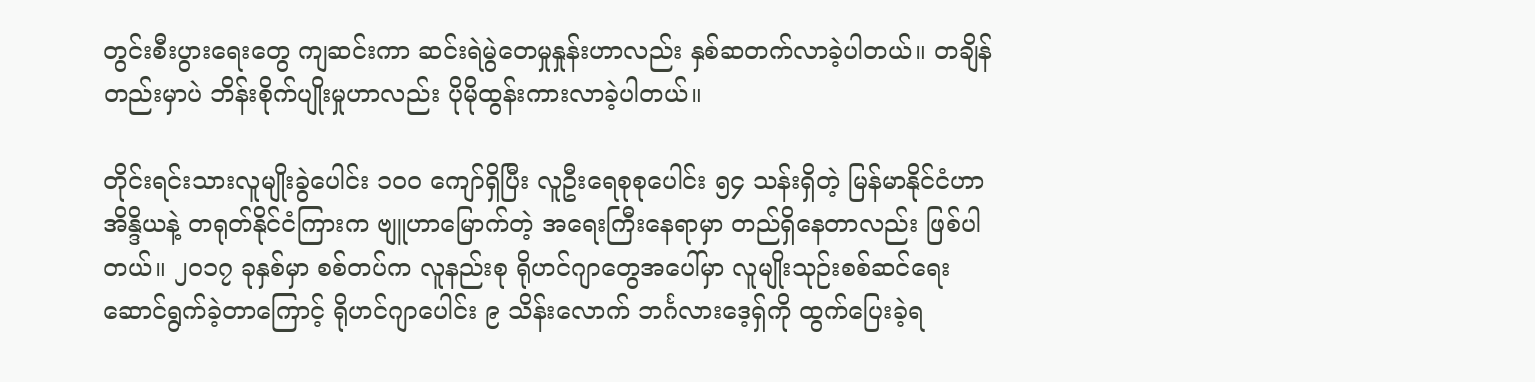တွင်းစီးပွားရေးတွေ ကျဆင်းကာ ဆင်းရဲမွဲတေမှုနှုန်းဟာလည်း နှစ်ဆတက်လာခဲ့ပါတယ်။ တချိန်တည်းမှာပဲ ဘိန်းစိုက်ပျိုးမှုဟာလည်း ပိုမိုထွန်းကားလာခဲ့ပါတယ်။

တိုင်းရင်းသားလူမျိုးခွဲပေါင်း ၁၀၀ ကျော်ရှိပြီး လူဦးရေစုစုပေါင်း ၅၄ သန်းရှိတဲ့ မြန်မာနိုင်ငံဟာ အိန္ဒိယနဲ့ တရုတ်နိုင်ငံကြားက ဗျူဟာမြောက်တဲ့ အရေးကြီးနေရာမှာ တည်ရှိနေတာလည်း ဖြစ်ပါတယ်။ ၂၀၁၇ ခုနှစ်မှာ စစ်တပ်က လူနည်းစု ရိုဟင်ဂျာတွေအပေါ်မှာ လူမျိုးသုဉ်းစစ်ဆင်ရေး ဆောင်ရွက်ခဲ့တာကြောင့် ရိုဟင်ဂျာပေါင်း ၉ သိန်းလောက် ဘင်္ဂလားဒေ့ရှ်ကို ထွက်ပြေးခဲ့ရ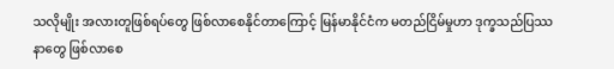သလိုမျိုး အလားတူဖြစ်ရပ်တွေ ဖြစ်လာစေနိုင်တာကြောင့် မြန်မာနိုင်ငံက မတည်ငြိမ်မှုဟာ ဒုက္ခသည်ပြဿနာတွေ ဖြစ်လာစေ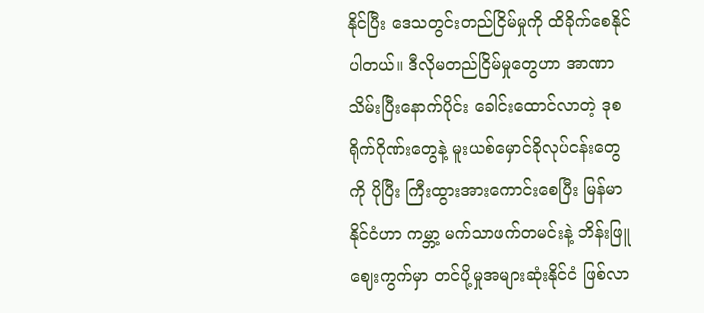နိုင်ပြီး ဒေသတွင်းတည်ငြိမ်မှုကို ထိခိုက်စေနိုင်ပါတယ်။ ဒီလိုမတည်ငြိမ်မှုတွေဟာ အာဏာသိမ်းပြီးနောက်ပိုင်း ခေါင်းထောင်လာတဲ့ ဒုစရိုက်ဂိုဏ်းတွေနဲ့ မူးယစ်မှောင်ခိုလုပ်ငန်းတွေကို ပိုပြီး ကြီးထွားအားကောင်းစေပြီး မြန်မာနိုင်ငံဟာ ကမ္ဘာ့ မက်သာဖက်တမင်းနဲ့ ဘိန်းဖြူဈေးကွက်မှာ တင်ပို့မှုအများဆုံးနိုင်ငံ ဖြစ်လာ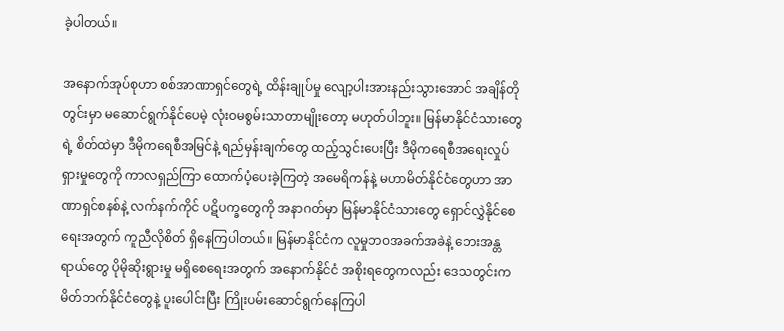ခဲ့ပါတယ်။

အနောက်အုပ်စုဟာ စစ်အာဏာရှင်တွေရဲ့ ထိန်းချုပ်မှု လျော့ပါးအားနည်းသွားအောင် အချိန်တိုတွင်းမှာ မဆောင်ရွက်နိုင်ပေမဲ့ လုံးဝမစွမ်းသာတာမျိုးတော့ မဟုတ်ပါဘူး။ မြန်မာနိုင်ငံသားတွေရဲ့ စိတ်ထဲမှာ ဒီမိုကရေစီအမြင်နဲ့ ရည်မှန်းချက်တွေ ထည့်သွင်းပေးပြီး ဒီမိုကရေစီအရေးလှုပ်ရှားမှုတွေကို ကာလရှည်ကြာ ထောက်ပံ့ပေးခဲ့ကြတဲ့ အမေရိကန်နဲ့ မဟာမိတ်နိုင်ငံတွေဟာ အာဏာရှင်စနစ်နဲ့ လက်နက်ကိုင် ပဋိပက္ခတွေကို အနာဂတ်မှာ မြန်မာနိုင်ငံသားတွေ ရှောင်လွှဲနိုင်စေရေးအတွက် ကူညီလိုစိတ် ရှိနေကြပါတယ်။ မြန်မာနိုင်ငံက လူမှုဘဝအခက်အခဲနဲ့ ဘေးအန္တရာယ်တွေ ပိုမိုဆိုးရွားမှု မရှိစေရေးအတွက် အနောက်နိုင်ငံ အစိုးရတွေကလည်း ဒေသတွင်းက မိတ်ဘက်နိုင်ငံတွေနဲ့ ပူးပေါင်းပြီး ကြိုးပမ်းဆောင်ရွက်နေကြပါ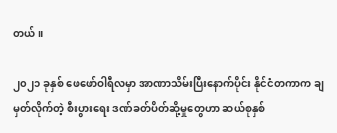တယ်။

၂၀၂၁ ခုနှစ် ဖေဖော်ဝါရီလမှာ အာဏာသိမ်းပြီးနောက်ပိုင်း နိုင်ငံတကာက ချမှတ်လိုက်တဲ့ စီးပွားရေး ဒဏ်ခတ်ပိတ်ဆို့မှုတွေဟာ ဆယ်စုနှစ်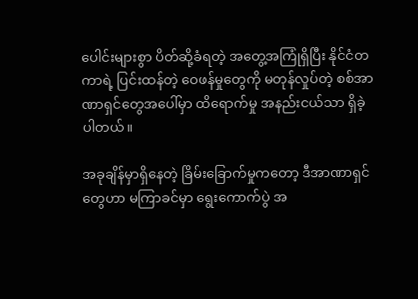ပေါင်းများစွာ ပိတ်ဆို့ခံရတဲ့ အတွေ့အကြုံရှိပြီး နိုင်ငံတကာရဲ့ ပြင်းထန်တဲ့ ဝေဖန်မှုတွေကို မတုန်လှုပ်တဲ့ စစ်အာဏာရှင်တွေအပေါ်မှာ ထိရောက်မှု အနည်းငယ်သာ ရှိခဲ့ပါတယ်။

အခုချိန်မှာရှိနေတဲ့ ခြိမ်းခြောက်မှုကတော့ ဒီအာဏာရှင်တွေဟာ မကြာခင်မှာ ရွေးကောက်ပွဲ အ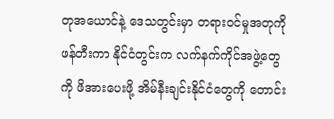တုအယောင်နဲ့ ဒေသတွင်းမှာ တရားဝင်မှုအတုကို ဖန်တီးကာ နိုင်ငံတွင်းက လက်နက်ကိုင်အဖွဲ့တွေကို ဖိအားပေးဖို့ အိမ်နီးချင်းနိုင်ငံတွေကို တောင်း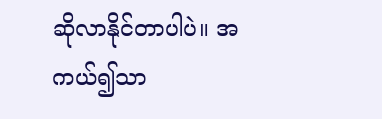ဆိုလာနိုင်တာပါပဲ။ အကယ်၍သာ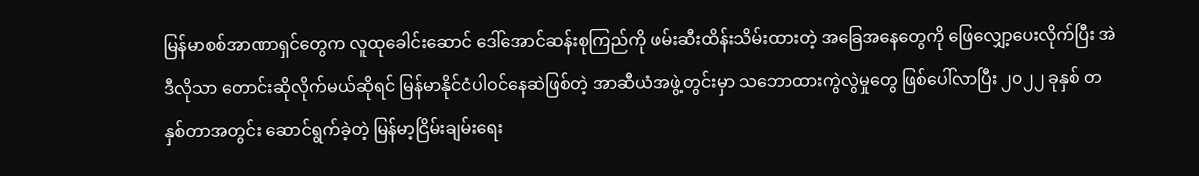မြန်မာစစ်အာဏာရှင်တွေက လူထုခေါင်းဆောင် ဒေါ်အောင်ဆန်းစုကြည်ကို ဖမ်းဆီးထိန်းသိမ်းထားတဲ့ အခြေအနေတွေကို ဖြေလျှော့ပေးလိုက်ပြီး အဲဒီလိုသာ တောင်းဆိုလိုက်မယ်ဆိုရင် မြန်မာနိုင်ငံပါဝင်နေဆဲဖြစ်တဲ့ အာဆီယံအဖွဲ့တွင်းမှာ သဘောထားကွဲလွဲမှုတွေ ဖြစ်ပေါ်လာပြီး ၂၀၂၂ ခုနှစ် တနှစ်တာအတွင်း ဆောင်ရွက်ခဲ့တဲ့ မြန်မာ့ငြိမ်းချမ်းရေး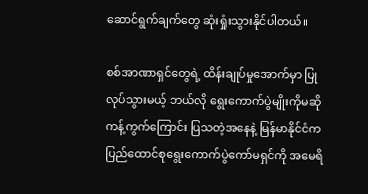ဆောင်ရွက်ချက်တွေ ဆုံးရှုံးသွားနိုင်ပါတယ်။

စစ်အာဏာရှင်တွေရဲ့ ထိန်းချုပ်မှုအောက်မှာ ပြုလုပ်သွားမယ့် ဘယ်လို ရွေးကောက်ပွဲမျိုးကိုမဆို ကန့်ကွက်ကြောင်း ပြသတဲ့အနေနဲ့ မြန်မာနိုင်ငံက ပြည်ထောင်စုရွေးကောက်ပွဲကော်မရှင်ကို အမေရိ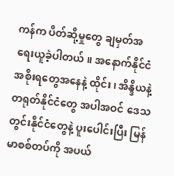ကန်က ပိတ်ဆို့မှုတွေ ချမှတ်အရေးယူခဲ့ပါတယ်။ အနောက်နိုင်ငံအစိုးရတွေအနေနဲ့ ထိုင်း၊ အိန္ဒိယနဲ့ တရုတ်နိုင်ငံတွေ အပါအဝင် ဒေသတွင်းနိုင်ငံတွေနဲ့ ပူးပေါင်းပြီး မြန်မာစစ်တပ်ကို အပယ်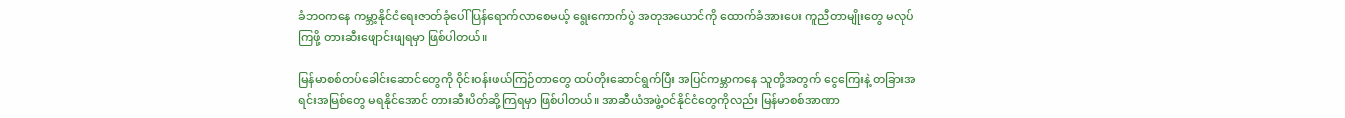ခံဘဝကနေ ကမ္ဘာ့နိုင်ငံရေးဇာတ်ခုံပေါ် ပြန်ရောက်လာစေမယ့် ရွေးကောက်ပွဲ အတုအယောင်ကို ထောက်ခံအားပေး ကူညီတာမျိုးတွေ မလုပ်ကြဖို့ တားဆီးဖျောင်းဖျရမှာ ဖြစ်ပါတယ်။

မြန်မာစစ်တပ်ခေါင်းဆောင်တွေကို ဝိုင်းဝန်းဖယ်ကြဉ်တာတွေ ထပ်တိုးဆောင်ရွက်ပြီး အပြင်ကမ္ဘာကနေ သူတို့အတွက် ငွေကြေးနဲ့ တခြားအရင်းအမြစ်တွေ မရနိုင်အောင် တားဆီးပိတ်ဆို့ကြရမှာ ဖြစ်ပါတယ်။ အာဆီယံအဖွဲ့ဝင်နိုင်ငံတွေကိုလည်း မြန်မာစစ်အာဏာ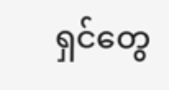ရှင်တွေ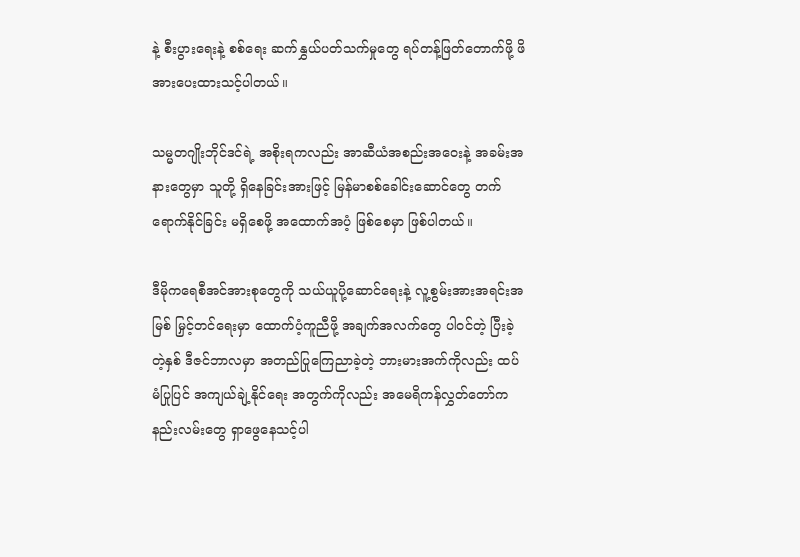နဲ့ စီးပွားရေးနဲ့ စစ်ရေး ဆက်နွှယ်ပတ်သက်မှုတွေ ရပ်တန့်ဖြတ်တောက်ဖို့ ဖိအားပေးထားသင့်ပါတယ်။

သမ္မတဂျိုးဘိုင်ဒင်ရဲ့ အစိုးရကလည်း အာဆီယံအစည်းအဝေးနဲ့ အခမ်းအနားတွေမှာ သူတို့ ရှိနေခြင်းအားဖြင့် မြန်မာစစ်ခေါင်းဆောင်တွေ တက်ရောက်နိုင်ခြင်း မရှိစေဖို့ အထောက်အပံ့ ဖြစ်စေမှာ ဖြစ်ပါတယ်။

ဒီမိုကရေစီအင်အားစုတွေကို သယ်ယူပို့ဆောင်ရေးနဲ့ လူ့စွမ်းအားအရင်းအမြစ် မြှင့်တင်ရေးမှာ ထောက်ပံ့ကူညီဖို့ အချက်အလက်တွေ ပါဝင်တဲ့ ပြီးခဲ့တဲ့နှစ် ဒီဇင်ဘာလမှာ အတည်ပြုကြေညာခဲ့တဲ့ ဘားမားအက်ကိုလည်း ထပ်မံပြုပြင် အကျယ်ချဲ့နိုင်ရေး အတွက်ကိုလည်း အမေရိကန်လွှတ်တော်က နည်းလမ်းတွေ ရှာဖွေနေသင့်ပါ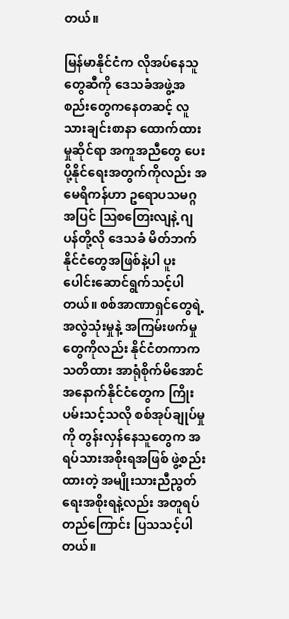တယ်။

မြန်မာနိုင်ငံက လိုအပ်နေသူတွေဆီကို ဒေသခံအဖွဲ့အစည်းတွေကနေတဆင့် လူသားချင်းစာနာ ထောက်ထားမှုဆိုင်ရာ အကူအညီတွေ ပေးပို့နိုင်ရေးအတွက်ကိုလည်း အမေရိကန်ဟာ ဥရောပသမဂ္ဂအပြင် ဩစတြေးလျနဲ့ ဂျပန်တို့လို ဒေသခံ မိတ်ဘက်နိုင်ငံတွေအဖြစ်နဲ့ပါ ပူးပေါင်းဆောင်ရွက်သင့်ပါတယ်။ စစ်အာဏာရှင်တွေရဲ့ အလွဲသုံးမှုနဲ့ အကြမ်းဖက်မှုတွေကိုလည်း နိုင်ငံတကာက သတိထား အာရုံစိုက်မိအောင် အနောက်နိုင်ငံတွေက ကြိုးပမ်းသင့်သလို စစ်အုပ်ချုပ်မှုကို တွန်းလှန်နေသူတွေက အရပ်သားအစိုးရအဖြစ် ဖွဲ့စည်းထားတဲ့ အမျိုးသားညီညွတ်ရေးအစိုးရနဲ့လည်း အတူရပ်တည်ကြောင်း ပြသသင့်ပါတယ်။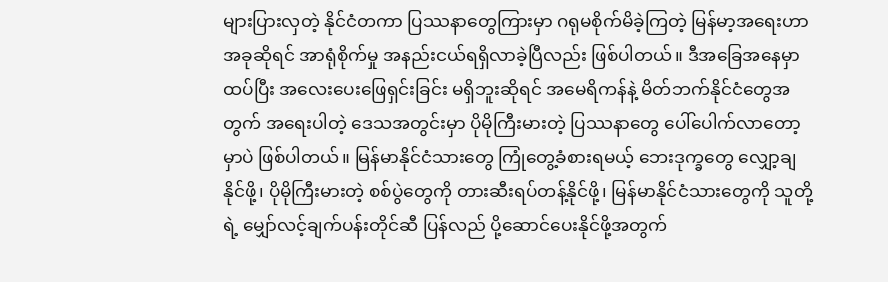များပြားလှတဲ့ နိုင်ငံတကာ ပြဿနာတွေကြားမှာ ဂရုမစိုက်မိခဲ့ကြတဲ့ မြန်မာ့အရေးဟာ အခုဆိုရင် အာရုံစိုက်မှု အနည်းငယ်ရရှိလာခဲ့ပြီလည်း ဖြစ်ပါတယ်။ ဒီအခြေအနေမှာ ထပ်ပြီး အလေးပေးဖြေရှင်းခြင်း မရှိဘူးဆိုရင် အမေရိကန်နဲ့ မိတ်ဘက်နိုင်ငံတွေအတွက် အရေးပါတဲ့ ဒေသအတွင်းမှာ ပိုမိုကြီးမားတဲ့ ပြဿနာတွေ ပေါ်ပေါက်လာတော့မှာပဲ ဖြစ်ပါတယ်။ မြန်မာနိုင်ငံသားတွေ ကြုံတွေ့ခံစားရမယ့် ဘေးဒုက္ခတွေ လျှော့ချနိုင်ဖို့၊ ပိုမိုကြီးမားတဲ့ စစ်ပွဲတွေကို တားဆီးရပ်တန့်နိုင်ဖို့၊ မြန်မာနိုင်ငံသားတွေကို သူတို့ရဲ့ မျှော်လင့်ချက်ပန်းတိုင်ဆီ ပြန်လည် ပို့ဆောင်ပေးနိုင်ဖို့အတွက်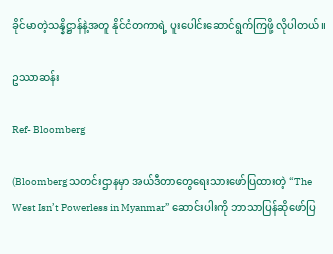ခိုင်မာတဲ့သန္နိဋ္ဌာန်နဲ့အတူ နိုင်ငံတကာရဲ့ ပူးပေါင်းဆောင်ရွက်ကြဖို့ လိုပါတယ်။

ဥဿာဆန်း

Ref- Bloomberg

(Bloomberg သတင်းဌာနမှာ အယ်ဒီတာတွေရေးသားဖော်ပြထားတဲ့ “The West Isn’t Powerless in Myanmar” ဆောင်းပါးကို ဘာသာပြန်ဆိုဖော်ပြ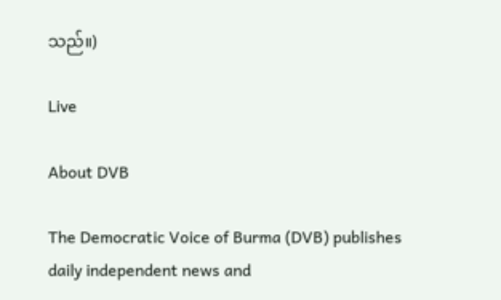သည်။)

Live

About DVB

The Democratic Voice of Burma (DVB) publishes daily independent news and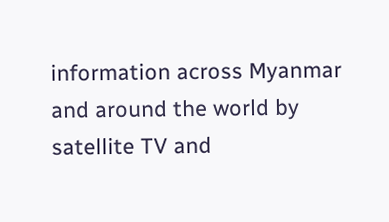information across Myanmar and around the world by satellite TV and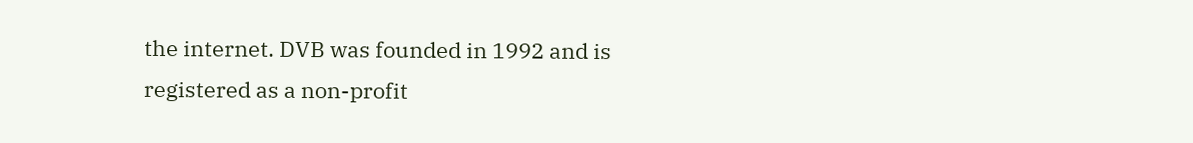the internet. DVB was founded in 1992 and is registered as a non-profit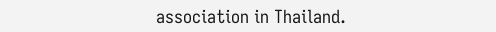association in Thailand.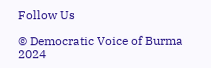Follow Us

© Democratic Voice of Burma 2024